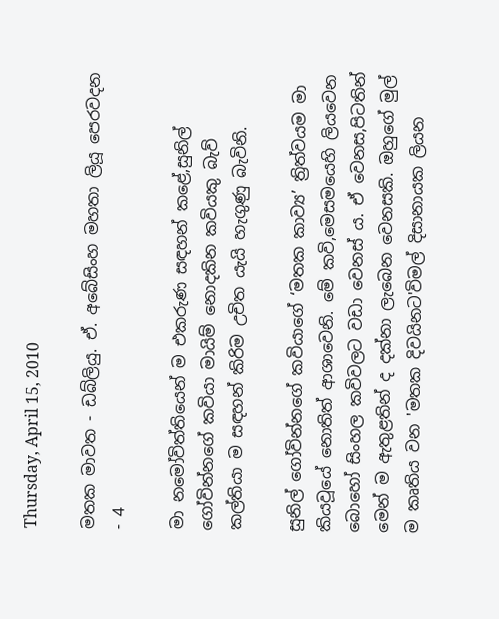Thursday, April 15, 2010

මතක මාවත - ඩබ්ලියු. ඒ. අබේසිංහ මහතා ලියූ පෙරවදන - 4

මා නමෝවිත්තියෙන් ම එකරුණ සඳහන් කළේ,සුනිල් ගෝවින්නගේ කවියා මායිම් නොදකින කවියකු බැව් කල්තියා ම සඳහන් කිරිම උචිත යැයි හැගුණු බැවිනි.

සුනිල් ගෝවින්නගේ කවියාගේ ‘මතක කාව්‍ය’ ත්‍රිත්වයම මා කියවූයේ නොතිත් ආශාවෙනි. මේ කවි,මෙසමයෙහි ලියවෙන බොහෝ සිංහල කවිවලට වඩා වෙනස් ය. ඒ වෙනස,පිටතින් මෙන් ම ඇතුළතින් ද දක්නා ලැබෙන වෙනසකි. ඔහුගේ මුල් ම කෘතිය වන 'මතක දිවයිනට'විමල් දිසානායක ලියන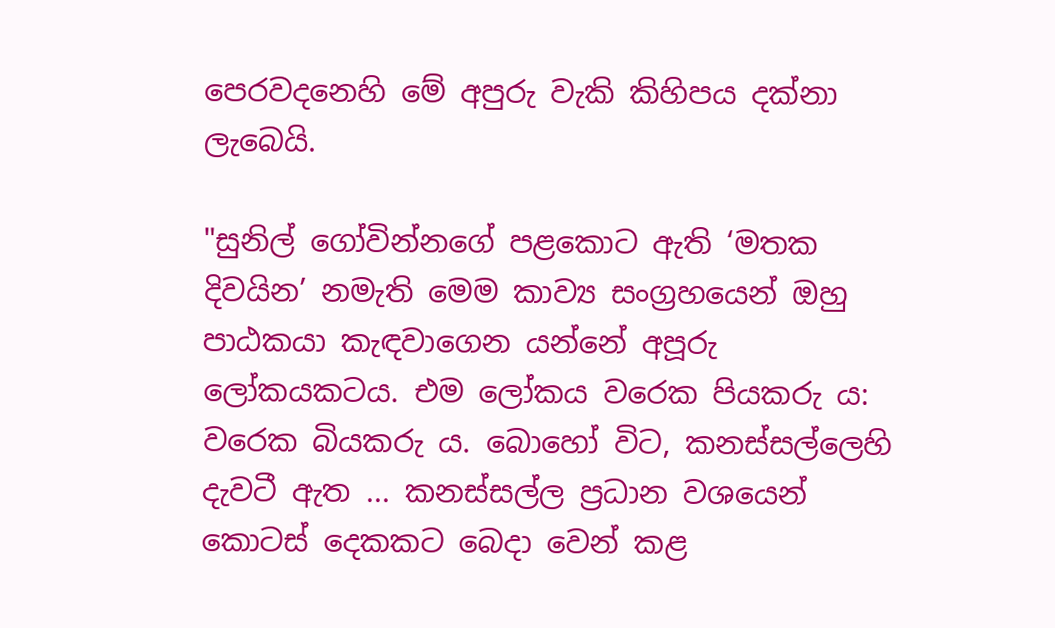පෙරවදනෙහි මේ අපුරු වැකි කිහිපය දක්නා ලැබෙයි.

"සුනිල් ගෝවින්නගේ පළකොට ඇති ‘මතක දිවයින’ නමැති මෙම කාව්‍ය සංග්‍රහයෙන් ඔහු පාඨකයා කැඳවාගෙන යන්නේ අපූරු ලෝකයකටය. එම ලෝකය වරෙක පියකරු ය: වරෙක බියකරු ය. බොහෝ විට, කනස්සල්ලෙහි දැවටී ඇත ... කනස්සල්ල ප්‍රධාන වශයෙන් කොටස් දෙකකට බෙදා වෙන් කළ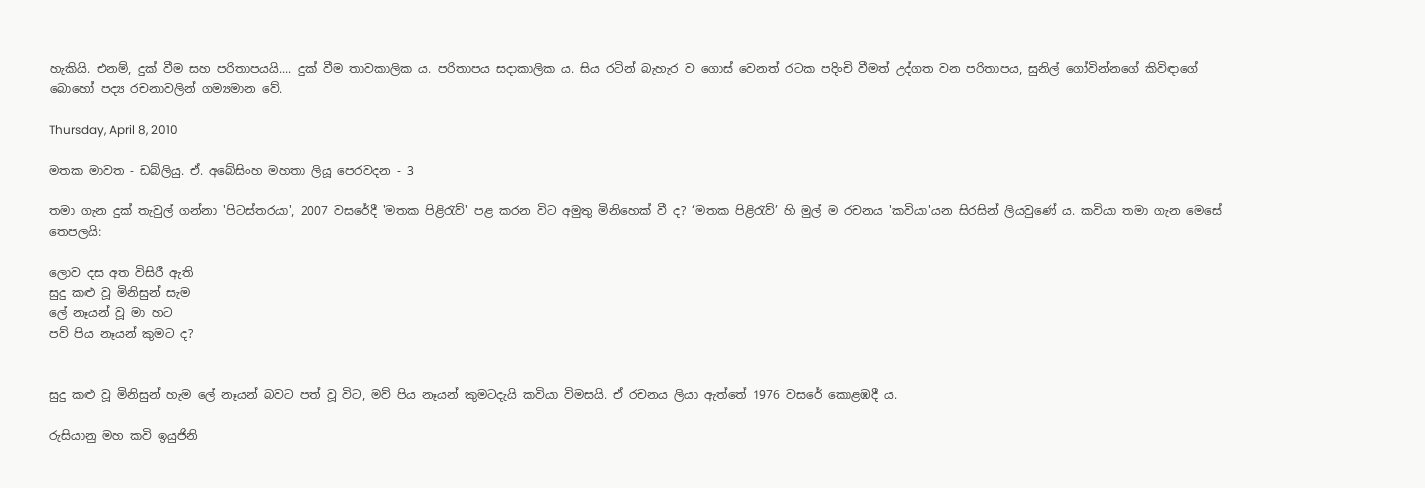හැකියි. එනම්, දුක් වීම සහ පරිතාපයයි.... දුක් වීම තාවකාලික ය. පරිතාපය සදාකාලික ය. සිය රටින් බැහැර ව ගොස් වෙනත් රටක පදිංචි වීමත් උද්ගත වන පරිතාපය, සුනිල් ගෝවින්නගේ කිවිඳාගේ බොහෝ පද්‍ය රචනාවලින් ගම්‍යමාන වේ.

Thursday, April 8, 2010

මතක මාවත - ඩබ්ලියු. ඒ. අබේසිංහ මහතා ලියූ පෙරවදන - 3

තමා ගැන දුක් තැවුල් ගන්නා 'පිටස්තරයා', 2007 වසරේදී 'මතක පිළිරැව්' පළ කරන විට අමුතු මිනිහෙක් වී ද? ‘මතක පිළිරැව්’ හි මුල් ම රචනය 'කවියා'යන සිරසින් ලියවුණේ ය. කවියා තමා ගැන මෙසේ තෙපලයි:

ලොව දස අත විසිරී ඇති
සුදු කළු වූ මිනිසුන් සැම
ලේ නෑයන් වූ මා හට
පව් පිය නෑයන් කුමට ද?


සුදු කළු වූ මිනිසුන් හැම ලේ නෑයන් බවට පත් වූ විට, මව් පිය නෑයන් කුමටදැයි කවියා විමසයි. ඒ රචනය ලියා ඇත්තේ 1976 වසරේ කොළඹදී ය.

රුසියානු මහ කවි ඉයුජිනි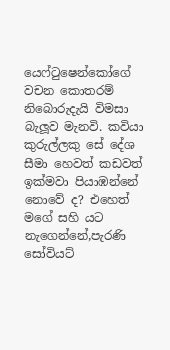යෙෆ්ටුෂෙන්කෝගේ වචන කොතරම් නිබොරුදැයි විමසා බැලූව මැනවි. කවියා කුරුල්ලකු සේ දේශ සීමා හෙවත් කඩවත් ඉක්මවා පියාඹන්නේ නොවේ ද? එහෙත් මගේ සහි යට නැගෙන්නේ,පැරණි සෝවියට්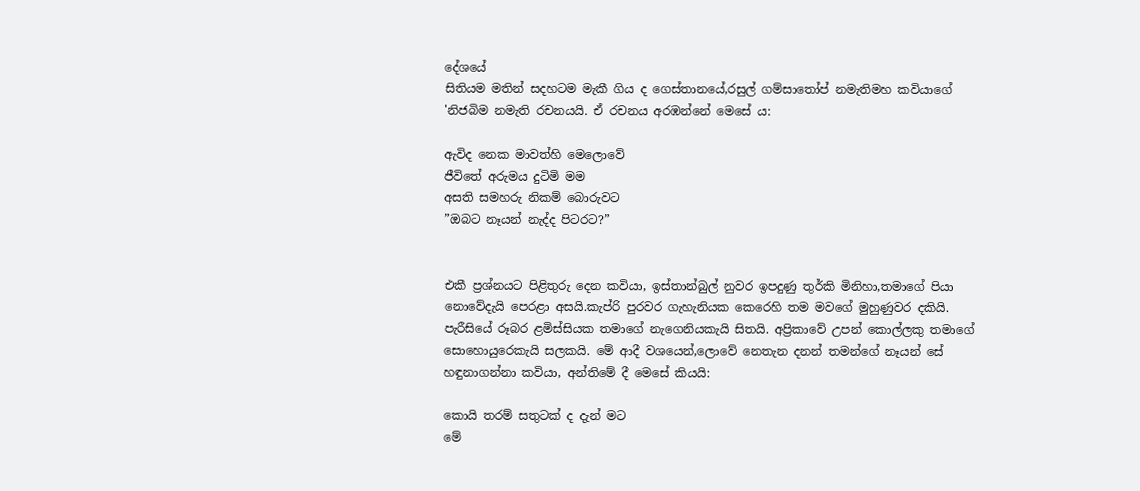දේශයේ
සිතියම මතින් සදහටම මැකී ගිය ද ගෙස්තානයේ,රසුල් ගම්සාතෝප් නමැතිමහ කවියාගේ 'නිජබිම නමැති රචනයයි. ඒ රචනය අරඹන්නේ මෙසේ ය:

ඇවිද නෙක මාවත්හි මෙලොවේ
ජීවිතේ අරුමය දුටිමි මම
අසති සමහරු නිකම් බොරුවට
”ඔබට නෑයන් නැද්ද පිටරට?”


එකී ප්‍රශ්නයට පිළිතුරු දෙන කවියා, ඉස්තාන්බුල් නුවර ඉපදුණු තුර්කි මිනිහා,තමාගේ පියා නොවේදැයි පෙරළා අසයි.කැප්රි පුරවර ගැහැනියක කෙරෙහි තම මවගේ මුහුණුවර දකියි. පැරීසියේ රූබර ළමිස්සියක තමාගේ නැගෙනියකැයි සිතයි. අප්‍රිකාවේ උපන් කොල්ලකු තමාගේ සොහොයුරෙකැයි සලකයි. මේ ආදී වශයෙන්,ලොවේ නෙතැන දනන් තමන්ගේ නෑයන් සේ හඳුනාගන්නා කවියා, අන්තිමේ දී මෙසේ කියයි:

කොයි තරම් සතුටක් ද දැන් මට
මේ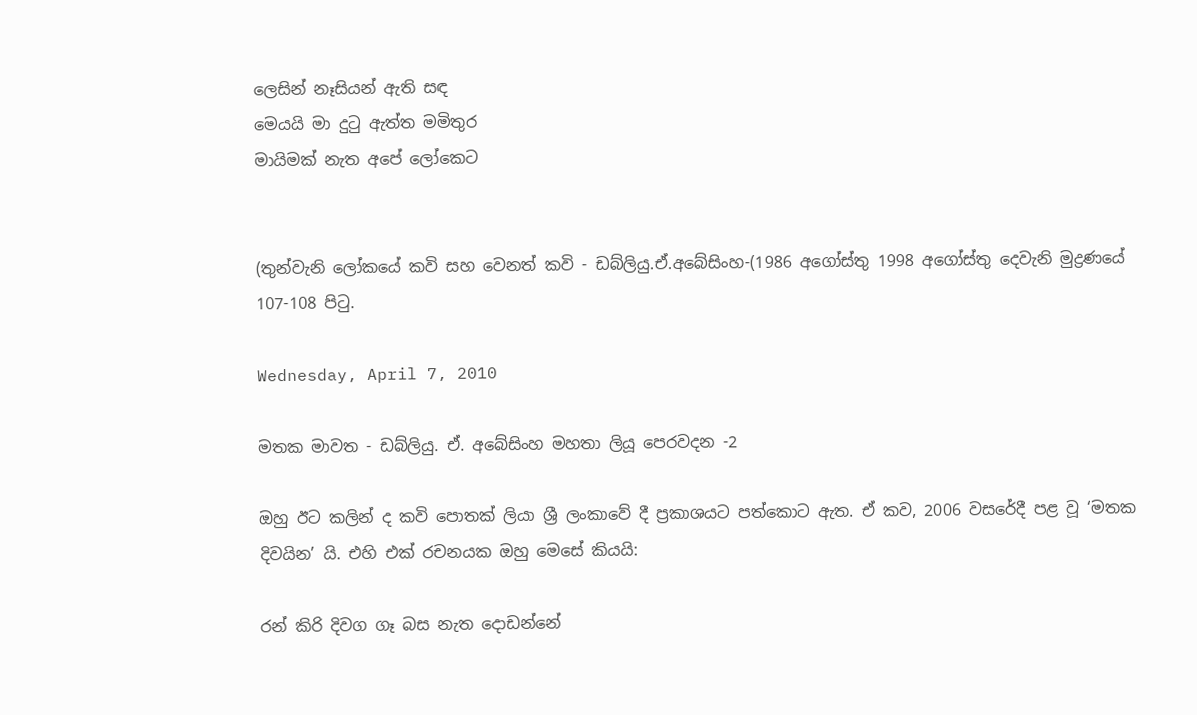ලෙසින් නෑසියන් ඇති සඳ
මෙයයි මා දුටු ඇත්ත මමිතුර
මායිමක් නැත අපේ ලෝකෙට


(තුන්වැනි ලෝකයේ කවි සහ වෙනත් කවි - ඩබ්ලියු.ඒ.අබේසිංහ-(1986 අගෝස්තු 1998 අගෝස්තු දෙවැනි මුද්‍රණයේ 107-108 පිටු.

Wednesday, April 7, 2010

මතක මාවත - ඩබ්ලියු. ඒ. අබේසිංහ මහතා ලියූ පෙරවදන -2

ඔහු ඊට කලින් ද කවි පොතක් ලියා ශ්‍රී ලංකාවේ දී ප්‍රකාශයට පත්කොට ඇත. ඒ කව, 2006 වසරේදී පළ වූ ‘මතක දිවයින’ යි. එහි එක් රචනයක ඔහු මෙසේ කියයි:

රන් කිරි දිවග ගෑ බස නැත දොඩන්නේ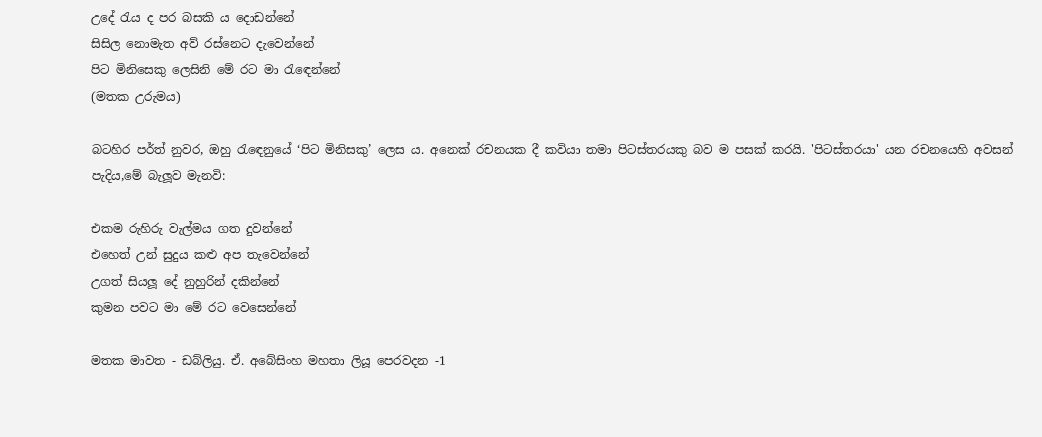උදේ රැය ද පර බසකි ය දොඩන්නේ
සිසිල නොමැත අව් රස්නෙට දැවෙන්නේ
පිට මිනිසෙකු ලෙසිනි මේ රට මා රැඳෙන්නේ
(මතක උරුමය)

බටහිර පර්ත් නුවර, ඔහු රැඳෙනුයේ ‘පිට මිනිසකු’ ලෙස ය. අනෙක් රචනයක දී කවියා තමා පිටස්තරයකු බව ම පසක් කරයි. 'පිටස්තරයා' යන රචනයෙහි අවසන් පැදිය,මේ බැලූව මැනවි:

එකම රුහිරු වැල්මය ගත දුවන්නේ
එහෙත් උන් සුදුය කළු අප තැවෙන්නේ
උගත් සියලූ දේ නුහුරින් දකින්නේ
කුමන පවට මා මේ රට වෙසෙන්නේ

මතක මාවත - ඩබ්ලියු. ඒ. අබේසිංහ මහතා ලියූ පෙරවදන -1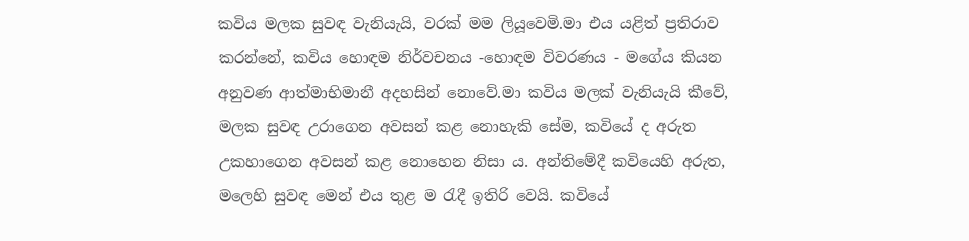කවිය මලක සුවඳ වැනියැයි, වරක් මම ලියූවෙමි.මා එය යළිත් ප්‍රතිරාව කරන්නේ, කවිය හොඳම නිර්වචනය -හොඳම විවරණය - මගේය කියන අනුවණ ආත්මාභිමානී අදහසින් නොවේ.මා කවිය මලක් වැනියැයි කීවේ, මලක සුවඳ උරාගෙන අවසන් කළ නොහැකි සේම, කවියේ ද අරුත උකහාගෙන අවසන් කළ නොහෙන නිසා ය. අන්තිමේදී කවියෙහි අරුත, මලෙහි සුවඳ මෙන් එය තුළ ම රැදී ඉතිරි වෙයි. කවියේ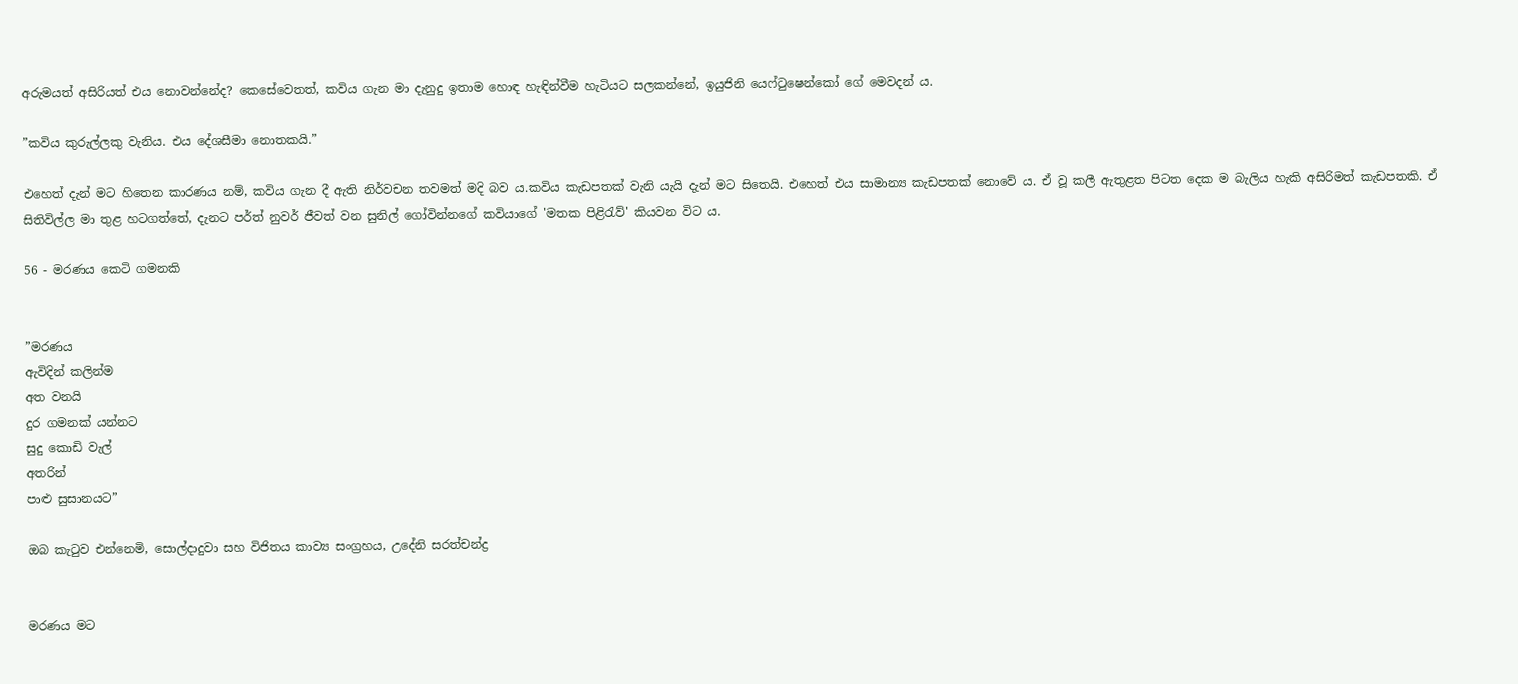අරුමයත් අසිරියත් එය නොවන්නේද? කෙසේවෙතත්, කවිය ගැන මා දැනුදු ඉතාම හොඳ හැඳින්වීම හැටියට සලකන්නේ, ඉයුජිනි යෙෆ්ටුෂෙන්කෝ ගේ මෙවදන් ය.

”කවිය කුරුල්ලකු වැනිය. එය දේශසීමා නොතකයි.”

එහෙත් දැන් මට හිතෙන කාරණය නම්, කවිය ගැන දී ඇති නිර්වචන තවමත් මදි බව ය.කවිය කැඩපතක් වැනි යැයි දැන් මට සිතෙයි. එහෙත් එය සාමාන්‍ය කැඩපතක් නොවේ ය. ඒ වූ කලී ඇතුළත පිටත දෙක ම බැලිය හැකි අසිරිමත් කැඩපතකි. ඒ සිතිවිල්ල මා තුළ හටගත්තේ, දැනට පර්ත් නුවර් ජීවත් වන සුනිල් ගෝවින්නගේ කවියාගේ 'මතක පිළිරැව්' කියවන විට ය.

56 - මරණය කෙටි ගමනකි


”මරණය
ඇවිදින් කලින්ම
අත වනයි
දුර ගමනක් යන්නට
සුදු කොඩි වැල්
අතරින්
පාළු සුසානයට”

ඔබ කැටුව එන්නෙමි, සොල්දාදුවා සහ විජිතය කාව්‍ය සංග්‍රහය, උදේනි සරත්චන්ද්‍ර


මරණය මට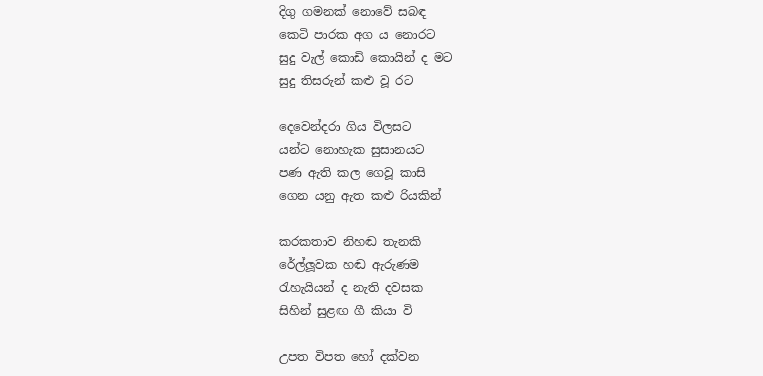දිගු ගමනක් නොවේ සබඳ
කෙටි පාරක අග ය නොරට
සුදු වැල් කොඩි කොයින් ද මට
සුදු තිසරුන් කළු වූ රට

දෙවෙන්දරා ගිය විලසට
යන්ට නොහැක සුසානයට
පණ ඇති කල ගෙවූ කාසි
ගෙන යනු ඇත කළු රියකින්

කරකතාව නිහඬ තැනකි
රේල්ලූවක හඬ ඇරුණම
රැහැයියන් ද නැති දවසක
සිහින් සුළඟ ගී කියා වි

උපත විපත හෝ දක්වන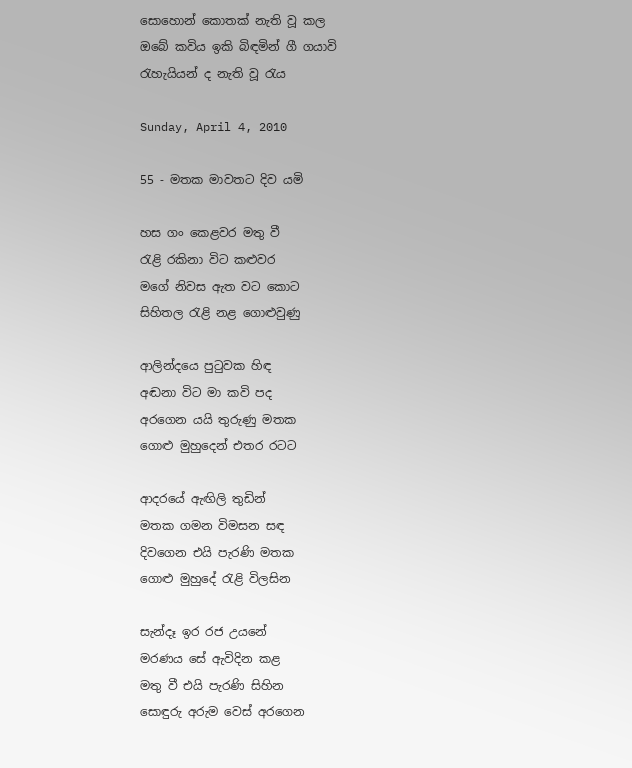සොහොන් කොතක් නැති වූ කල
ඔබේ කවිය ඉකි බිඳමින් ගී ගයාවි
රැහැයියන් ද නැති වූ රැය

Sunday, April 4, 2010

55 - මතක මාවතට දිව යමි

හස ගං කෙළවර මතු වී
රැළි රකිනා විට කළුවර
මගේ නිවස ඇත වට කොට
සිහිතල රැළි නළ ගොළුවුණු

ආලින්දයෙ පුටුවක හිඳ
අඬනා විට මා කවි පද
අරගෙන යයි තුරුණු මතක
ගොළු මුහුදෙන් එතර රටට

ආදරයේ ඇඟිලි තුඩින්
මතක ගමන විමසන සඳ
දිවගෙන එයි පැරණි මතක
ගොළු මුහුදේ රැළි විලසින

සැන්දෑ ඉර රජ උයනේ
මරණය සේ ඇවිදින කළ
මතු වී එයි පැරණි සිහින
සොඳුරු අරුම වෙස් අරගෙන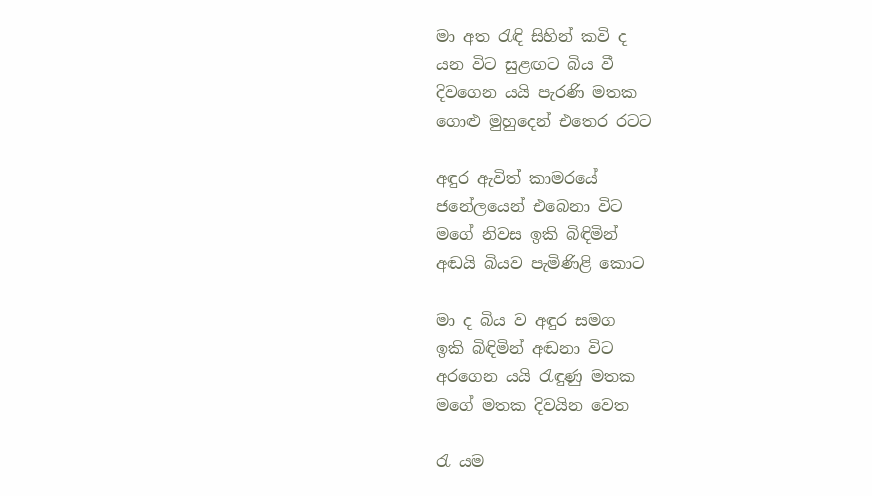මා අත රැඳි සිහින් කවි ද
යන විට සුළඟට බිය වී
දිවගෙන යයි පැරණි මතක
ගොළු මුහුදෙන් එතෙර රටට

අඳුර ඇවිත් කාමරයේ
ජනේලයෙන් එබෙනා විට
මගේ නිවස ඉකි බිඳිමින්
අඬයි බියව පැමිණිළි කොට

මා ද බිය ව අඳුර සමග
ඉකි බිඳිමින් අඬනා විට
අරගෙන යයි රැඳුණු මතක
මගේ මතක දිවයින වෙත

රැ යම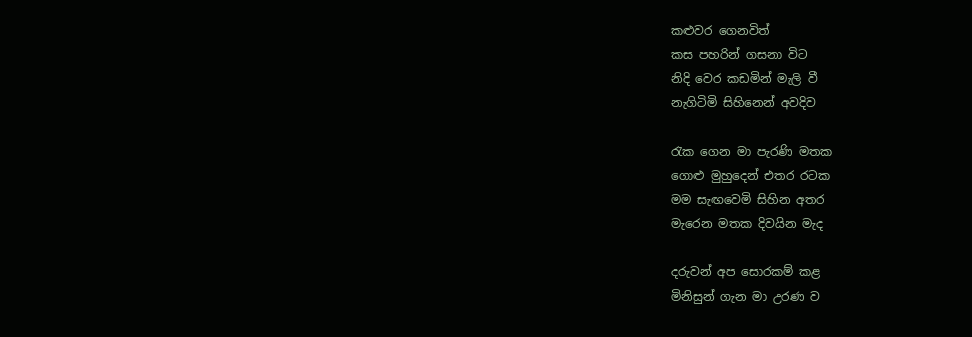කළුවර ගෙනවිත්
කස පහරින් ගසනා විට
නිදි වෙර කඩමින් මැලි වී
නැගිටිමි සිහිනෙන් අවදිව

රැක ගෙන මා පැරණි මතක
ගොළු මුහුදෙන් එතර රටක
මම සැඟවෙමි සිහින අතර
මැරෙන මතක දිවයින මැද

දරුවන් අප සොරකම් කළ
මිනිසුන් ගැන මා උරණ ව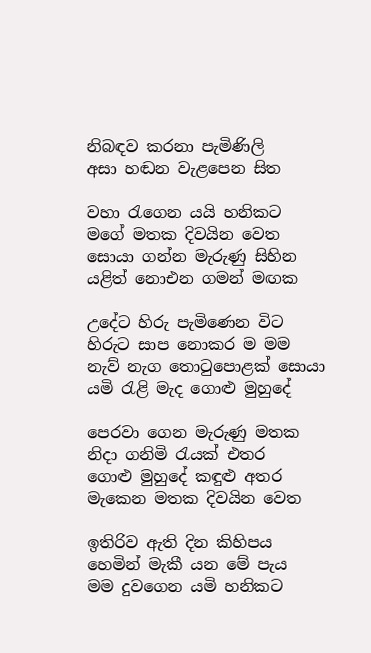නිබඳව කරනා පැමිණිලි
අසා හඬන වැළපෙන සිත

වහා රැගෙන යයි හනිකට
මගේ මතක දිවයින වෙත
සොයා ගන්න මැරුණු සිහින
යළිත් නොඑන ගමන් මඟක

උදේට හිරු පැමිණෙන විට
හිරුට සාප නොකර ම මම
නැව් නැග තොටුපොළක් සොයා
යමි රැළි මැද ගොළු මුහුදේ

පෙරවා ගෙන මැරුණු මතක
නිදා ගනිමි රැයක් එතර
ගොළු මුහුදේ කඳුළු අතර
මැකෙන මතක දිවයින වෙත

ඉතිරිව ඇති දින කිහිපය
හෙමින් මැකී යන මේ පැය
මම දුවගෙන යමි හනිකට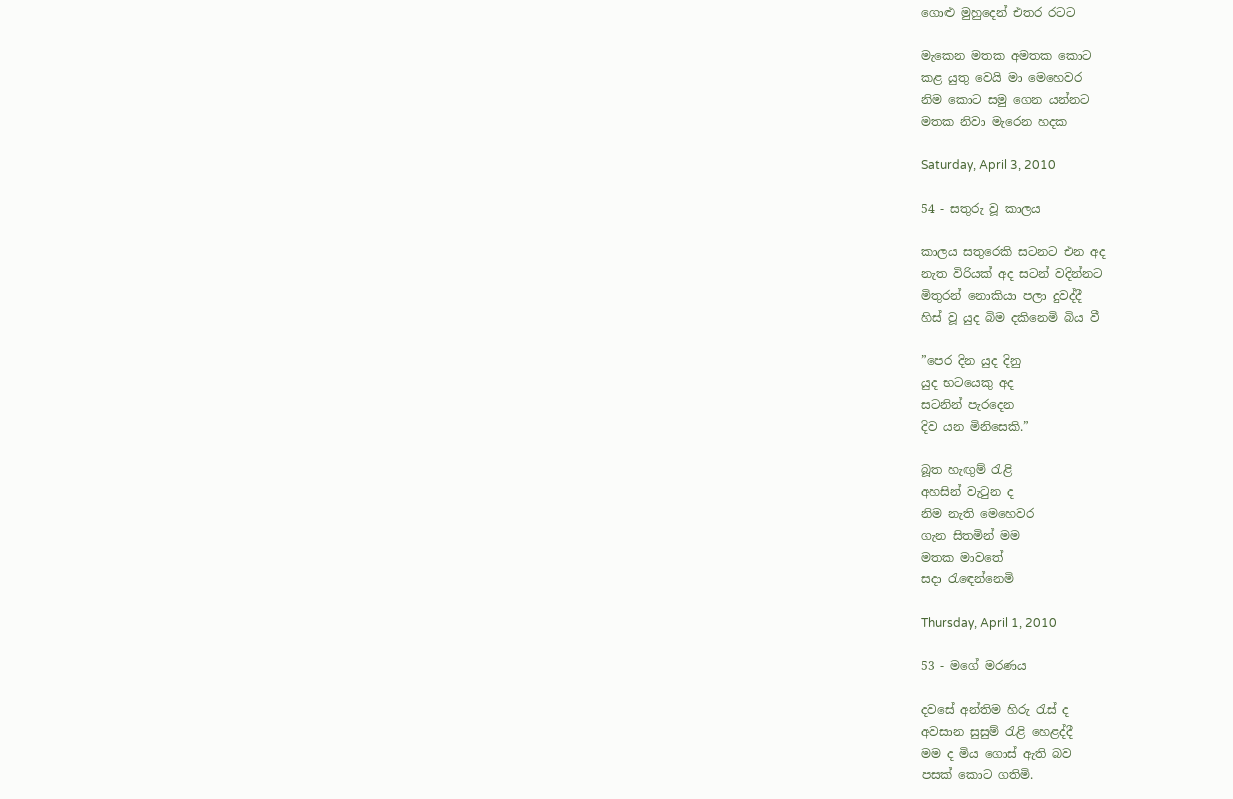ගොළු මුහුදෙන් එතර රටට

මැකෙන මතක අමතක කොට
කළ යුතු වෙයි මා මෙහෙවර
නිම කොට සමු ගෙන යන්නට
මතක නිවා මැරෙන හදක

Saturday, April 3, 2010

54 - සතුරු වූ කාලය

කාලය සතුරෙකි සටනට එන අද
නැත විරියක් අද සටන් වදින්නට
මිතුරන් නොකියා පලා දුවද්දී
හිස් වූ යුද බිම දකිනෙමි බිය වී

”පෙර දින යුද දිනු
යුද භටයෙකු අද
සටනින් පැරදෙන
දිව යන මිනිසෙකි.”

බූත හැඟුම් රැළි
අහසින් වැටුන ද
නිම නැති මෙහෙවර
ගැන සිතමින් මම
මතක මාවතේ
සදා රැඳෙන්නෙමි

Thursday, April 1, 2010

53 - මගේ මරණය

දවසේ අන්තිම හිරු රැස් ද
අවසාන සුසුම් රැළි හෙළද්දී
මම ද මිය ගොස් ඇති බව
පසක් කොට ගතිමි.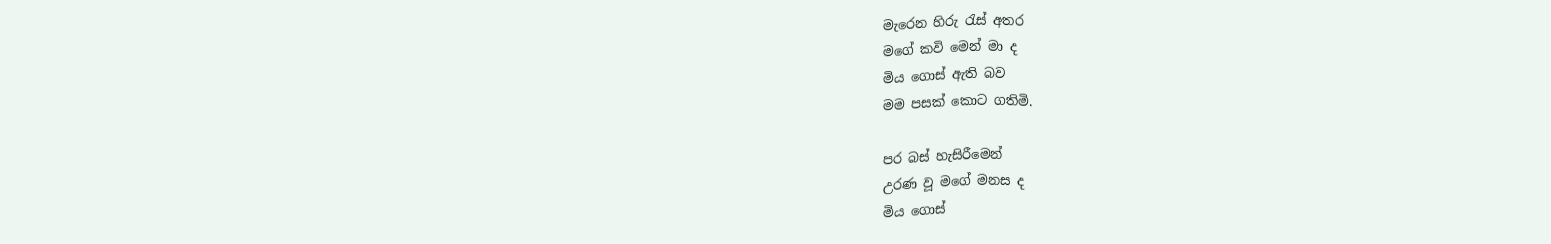මැරෙන හිරු රැස් අතර
මගේ කවි මෙන් මා ද
මිය ගොස් ඇති බව
මම පසක් කොට ගතිමි.

පර බස් හැසිරීමෙන්
උරණ වූ මගේ මනස ද
මිය ගොස්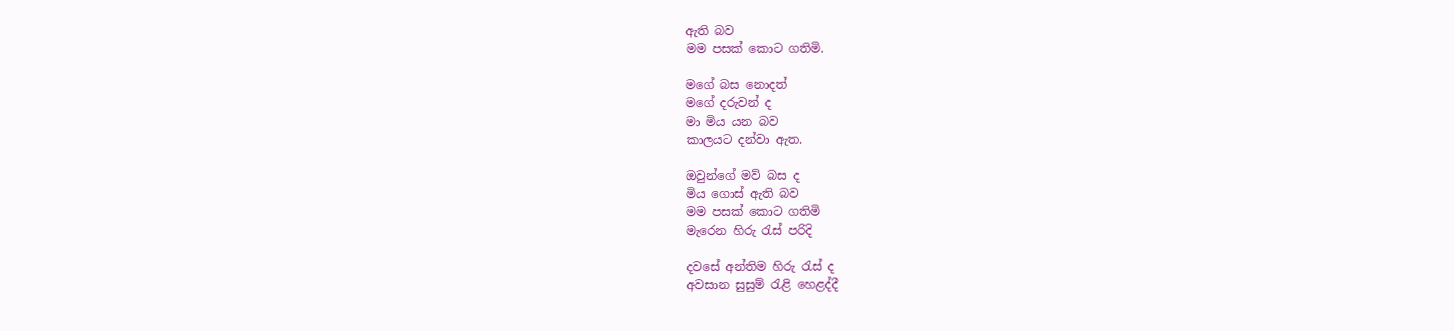ඇති බව
මම පසක් කොට ගතිමි.

මගේ බස නොදත්
මගේ දරුවන් ද
මා මිය යන බව
කාලයට දන්වා ඇත.

ඔවුන්ගේ මව් බස ද
මිය ගොස් ඇති බව
මම පසක් කොට ගතිමි
මැරෙන හිරු රැස් පරිදි

දවසේ අන්තිම හිරු රැස් ද
අවසාන සුසුම් රැළි හෙළද්දී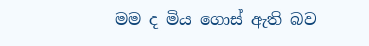මම ද මිය ගොස් ඇති බව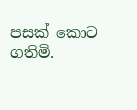පසක් කොට ගතිමි.